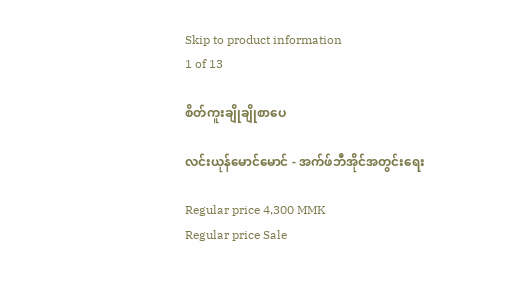Skip to product information
1 of 13

စိတ်ကူးချိုချိုစာပေ

လင်းယုန်မောင်မောင် - အက်ဖ်ဘီအိုင်အတွင်းရေး

Regular price 4,300 MMK
Regular price Sale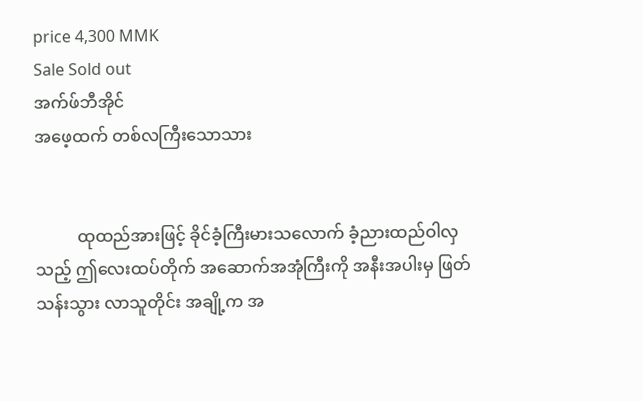price 4,300 MMK
Sale Sold out
အက်ဖ်ဘီအိုင်
အဖေ့ထက် တစ်လကြီးသောသား


          ထုထည်အားဖြင့် ခိုင်ခံ့ကြီးမားသလောက် ခံ့ညားထည်ဝါလှသည့် ဤလေးထပ်တိုက် အဆောက်အအုံကြီးကို အနီးအပါးမှ ဖြတ်သန်းသွား လာသူတိုင်း အချို့က အ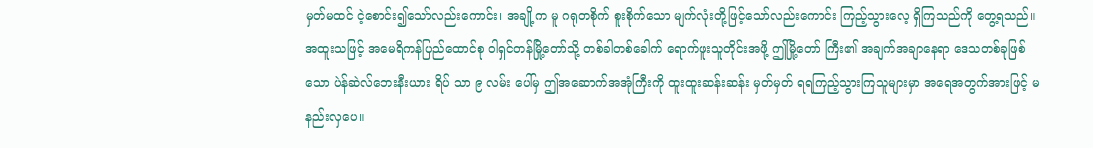မှတ်မထင် ငဲ့စောင်း၍သော်လည်းကောင်း၊ အချို့က မူ ဂရုတစိုက် စူးစိုက်သော မျက်လုံးတို့ဖြင့်သော်လည်းကောင်း ကြည့်သွားလေ့ ရှိကြသည်ကို တွေ့ရသည်။ အထူးသဖြင့် အမေရိကန်ပြည်ထောင်စု ဝါရှင်တန်မြို့တော်သို့ တစ်ခါတစ်ခေါက် ရောက်ဖူးသူတိုင်းအဖို့ ဤမြို့တော် ကြီး၏ အချက်အချာနေရာ ဒေသတစ်ခုဖြစ်သော ပဲန်ဆဲလ်ဘေးနီးယား ရိပ် သာ ၉ လမ်း ပေါ်မှ ဤအဆောက်အအုံကြီးကို ထူးထူးဆန်းဆန်း မှတ်မှတ် ရရကြည့်သွားကြသူများမှာ အရေအတွက်အားဖြင့် မနည်းလှပေ။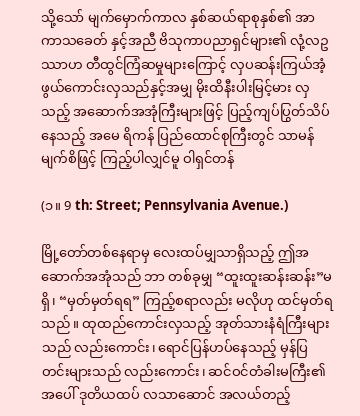သို့သော် မျက်မှောက်ကာလ နှစ်ဆယ်ရာစုနှစ်၏ အာကာသခေတ် နှင့်အညီ ဗိသုကာပညာရှင်များ၏ လုံ့လဥဿာဟ တီထွင်ကြံဆမှုများကြောင့် လှပဆန်းကြယ်အံ့ဖွယ်ကောင်းလှသည်နှင့်အမျှ မိုးထိနီးပါးမြင့်မား လှသည့် အဆောက်အအုံကြီးများဖြင့် ပြည့်ကျပ်ပြွတ်သိပ်နေသည့် အမေ ရိကန် ပြည်ထောင်စုကြီးတွင် သာမန်မျက်စိဖြင့် ကြည့်ပါလျှင်မူ ဝါရှင်တန်

(၁။ 9 th: Street; Pennsylvania Avenue.)

မြို့တော်တစ်နေရာမှ လေးထပ်မျှသာရှိသည့် ဤအဆောက်အအုံသည် ဘာ တစ်ခုမျှ “ထူးထူးဆန်းဆန်း”မရှိ၊ “မှတ်မှတ်ရရ” ကြည့်စရာလည်း မလိုဟု ထင်မှတ်ရသည်။ ထုထည်ကောင်းလှသည့် အုတ်သားနံရံကြီးများသည် လည်းကောင်း၊ ရောင်ပြန်ဟပ်နေသည့် မှန်ပြတင်းများသည် လည်းကောင်း၊ ဆင်ဝင်တံခါးမကြီး၏အပေါ် ဒုတိယထပ် လသာဆောင် အလယ်တည့်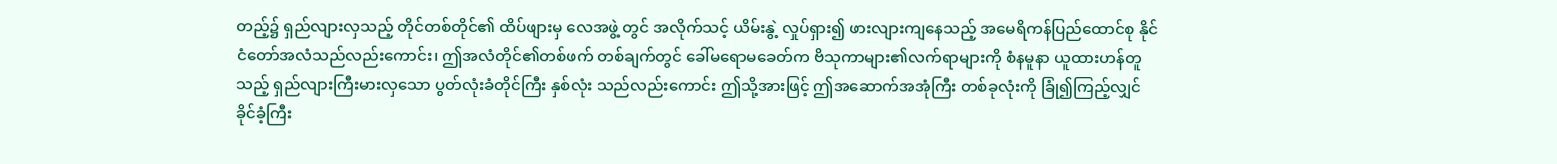တည့်၌ ရှည်လျားလှသည့် တိုင်တစ်တိုင်၏ ထိပ်ဖျားမှ လေအဖွဲ့ တွင် အလိုက်သင့် ယိမ်းနွဲ့ လှုပ်ရှား၍ ဖားလျားကျနေသည့် အမေရိကန်ပြည်ထောင်စု နိုင်ငံတော်အလံသည်လည်းကောင်း၊ ဤအလံတိုင်၏တစ်ဖက် တစ်ချက်တွင် ခေါ်မရောမခေတ်က ဗိသုကာများ၏လက်ရာများကို စံနမူနာ ယူထားဟန်တူသည့် ရှည်လျားကြီးမားလှသော ပွတ်လုံးခံတိုင်ကြီး နှစ်လုံး သည်လည်းကောင်း ဤသို့အားဖြင့် ဤအဆောက်အအုံကြီး တစ်ခုလုံးကို ခြုံ၍ကြည့်လျှင် ခိုင်ခံ့ကြီး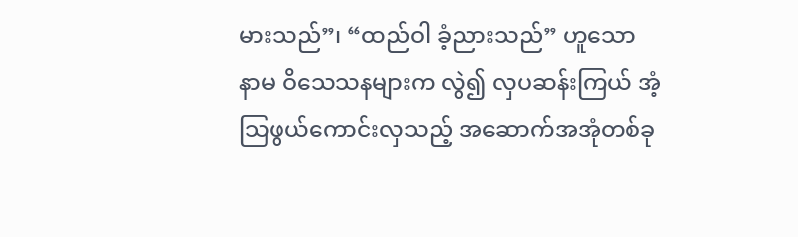မားသည်”၊ “ထည်ဝါ ခံ့ညားသည်” ဟူသော နာမ ဝိသေသနများက လွဲ၍ လှပဆန်းကြယ် အံ့သြဖွယ်ကောင်းလှသည့် အဆောက်အအုံတစ်ခု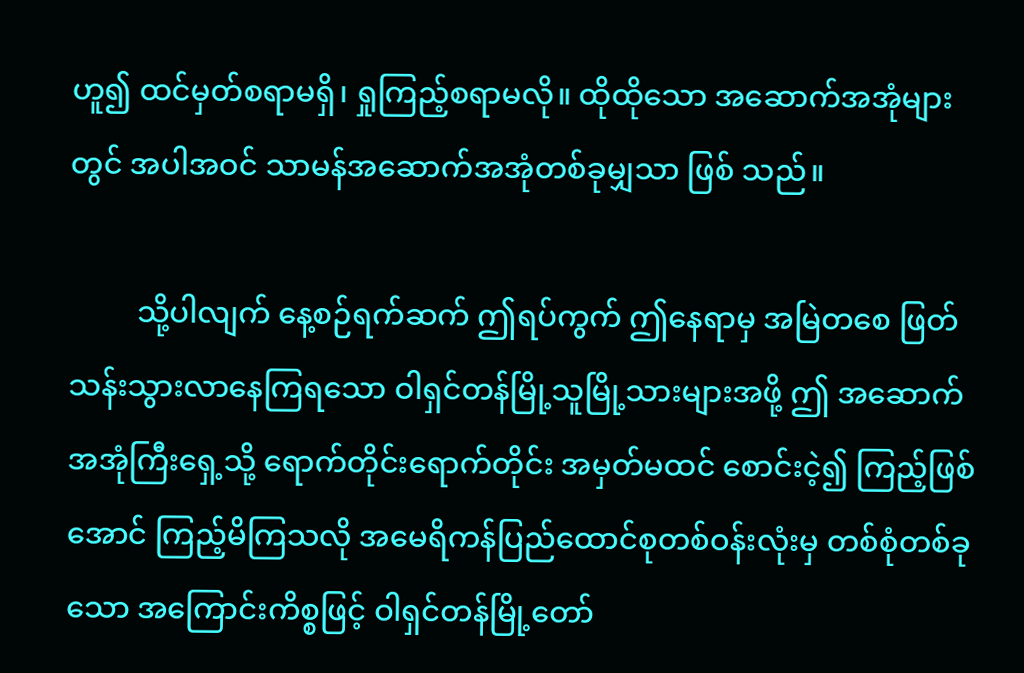ဟူ၍ ထင်မှတ်စရာမရှိ၊ ရှုကြည့်စရာမလို။ ထိုထိုသော အဆောက်အအုံများတွင် အပါအဝင် သာမန်အဆောက်အအုံတစ်ခုမျှသာ ဖြစ် သည်။

         သို့ပါလျက် နေ့စဉ်ရက်ဆက် ဤရပ်ကွက် ဤနေရာမှ အမြဲတစေ ဖြတ်သန်းသွားလာနေကြရသော ဝါရှင်တန်မြို့သူမြို့သားများအဖို့ ဤ အဆောက်အအုံကြီးရှေ့သို့ ရောက်တိုင်းရောက်တိုင်း အမှတ်မထင် စောင်းငဲ့၍ ကြည့်ဖြစ်အောင် ကြည့်မိကြသလို အမေရိကန်ပြည်ထောင်စုတစ်ဝန်းလုံးမှ တစ်စုံတစ်ခုသော အကြောင်းကိစ္စဖြင့် ဝါရှင်တန်မြို့တော်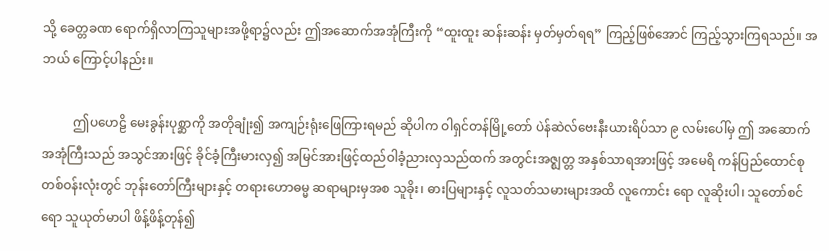သို့ ခေတ္တခဏ ရောက်ရှိလာကြသူများအဖို့ရာ၌လည်း ဤအဆောက်အအုံကြီးကို “ထူးထူး ဆန်းဆန်း မှတ်မှတ်ရရ” ကြည့်ဖြစ်အောင် ကြည့်သွားကြရသည်။ အဘယ် ကြောင့်ပါနည်း။

          ဤပဟေဠိ မေးခွန်းပုစ္ဆာကို အတိုချုံး၍ အကျဉ်းရုံးဖြေကြားရမည် ဆိုပါက ဝါရှင်တန်မြို့တော် ပဲန်ဆဲလ်ဗေးနီးယားရိပ်သာ ၉ လမ်းပေါ်မှ ဤ အဆောက်အအုံကြီးသည် အသွင်အားဖြင့် ခိုင်ခံ့ကြီးမားလှ၍ အမြင်အားဖြင့်ထည်ဝါခံ့ညားလှသည်ထက် အတွင်းအဇ္ဈတ္တ အနှစ်သာရအားဖြင့် အမေရိ ကန်ပြည်ထောင်စုတစ်ဝန်းလုံးတွင် ဘုန်းတော်ကြီးများနှင့် တရားဟောဓမ္မ ဆရာများမှအစ သူခိုး၊ ဓားပြများနှင့် လူသတ်သမားများအထိ လူကောင်း ရော လူဆိုးပါ၊ သူတော်စင်ရော သူယုတ်မာပါ ဖိန့်ဖိန့်တုန်၍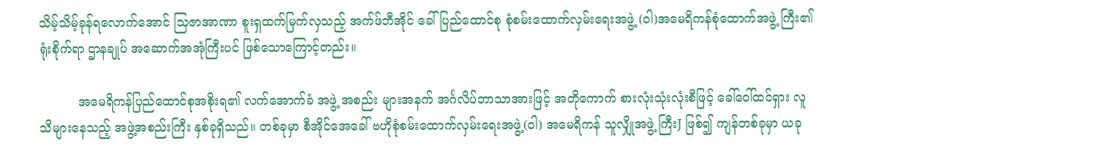သိမ့်သိမ့်ခုန်ရလောက်အောင် သြဇာအာဏာ စူးရှထက်မြက်လှသည့် အက်ဖ်ဘီအိုင် ခေါ် ပြည်ထောင်စု စုံစမ်းထောက်လှမ်းရေးအဖွဲ့ (ဝါ)အမေရိကန်စုံထောက်အဖွဲ့ ကြီး၏ ရုံးစိုက်ရာ ဌာနချုပ် အဆောက်အအုံကြီးပင် ဖြစ်သောကြောင့်တည်း။

          အမေရိကန်ပြည်ထောင်စုအစိုးရ၏ လက်အောက်ခံ အဖွဲ့ အစည်း များအနက် အင်္ဂလိပ်ဘာသာအားဖြင့် အတိုကောက် စားလုံးသုံးလုံးစီဖြင့် ခေါ်ဝေါ်ထင်ရှား လူသိများနေသည့် အဖွဲ့အစည်းကြီး နှစ်ခုရှိသည်။ တစ်ခုမှာ စီအိုင်အေခေါ် ဗဟိုစုံစမ်းထောက်လှမ်းရေးအဖွဲ့(ဝါ) အမေရိကန် သူလျှိုအဖွဲ့ ကြီးJ ဖြစ်၍ ကျန်တစ်ခုမှာ ယခု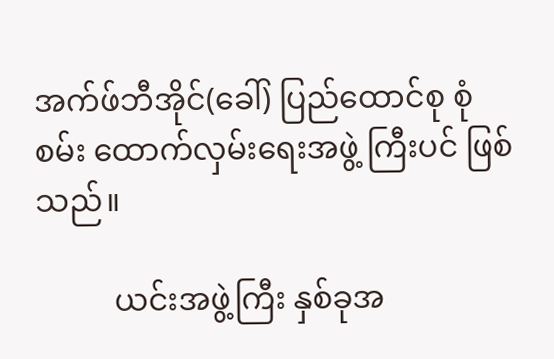အက်ဖ်ဘီအိုင်(ခေါ်) ပြည်ထောင်စု စုံစမ်း ထောက်လှမ်းရေးအဖွဲ့ ကြီးပင် ဖြစ်သည်။

          ယင်းအဖွဲ့ကြီး နှစ်ခုအ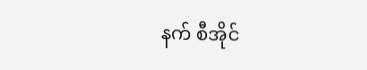နက် စီအိုင်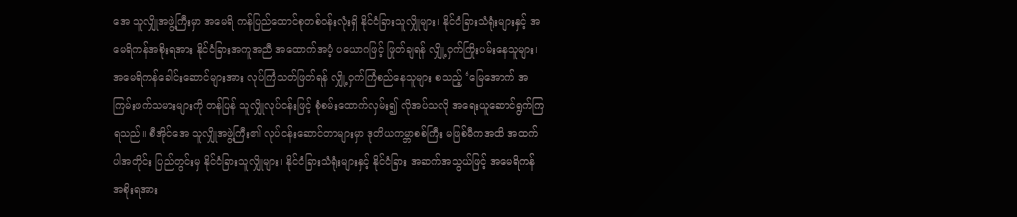အေ သူလျှိုအဖွဲ့ကြီးမှာ အမေရိ ကန်ပြည်ထောင်စုတစ်ဝန်းလုံးရှိ နိုင်ငံခြားသူလျှိုများ၊ နိုင်ငံခြားသံရုံးများနှင့် အမေရိကန်အစိုးရအား နိုင်ငံခြားအကူအညီ အထောက်အပံ့ ပယောဂဖြင့် ဖြုတ်ချရန် လျှို့ဝှက်ကြိုးပမ်းနေသူများ၊ အမေရိကန်ခေါင်းဆောင်များအား လုပ်ကြံသတ်ဖြတ်ရန် လျှို့ဝှက်ကြံစည်နေသူများ စသည့် ‘မြေအောက် အကြမ်းဖက်သမားများကို တန်ပြန် သူလျှိုလုပ်ငန်းဖြင့် စုံစမ်းထောက်လှမ်း၍ လိုအပ်သလို အရေးယူဆောင်ရွက်ကြရသည်။ စီအိုင်အေ သူလျှိုအဖွဲ့ကြီး၏ လုပ်ငန်းဆောင်တာများမှာ ဒုတိယကမ္ဘာစစ်ကြီး မဖြစ်မီကအထိ အထက် ပါအတိုင်း ပြည်တွင်းမှ နိုင်ငံခြားသူလျှိုများ၊ နိုင်ငံခြားသံရုံးများနှင့် နိုင်ငံခြား အဆက်အသွယ်ဖြင့် အမေရိကန် အစိုးရအား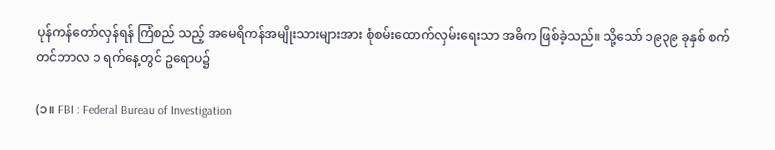ပုန်ကန်တော်လှန်ရန် ကြံစည် သည့် အမေရိကန်အမျိုးသားများအား စုံစမ်းထောက်လှမ်းရေးသာ အဓိက ဖြစ်ခဲ့သည်။ သို့သော် ၁၉၃၉ ခုနှစ် စက်တင်ဘာလ ၁ ရက်နေ့တွင် ဥရောပ၌

(၁။ FBI : Federal Bureau of Investigation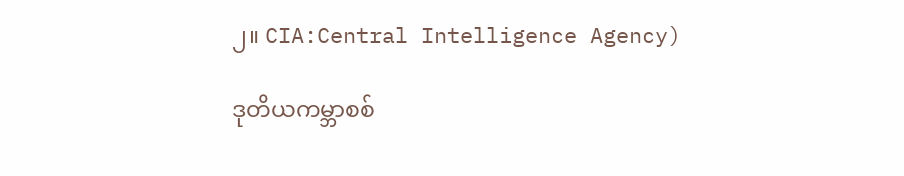၂။ CIA:Central Intelligence Agency)

ဒုတိယကမ္ဘာစစ်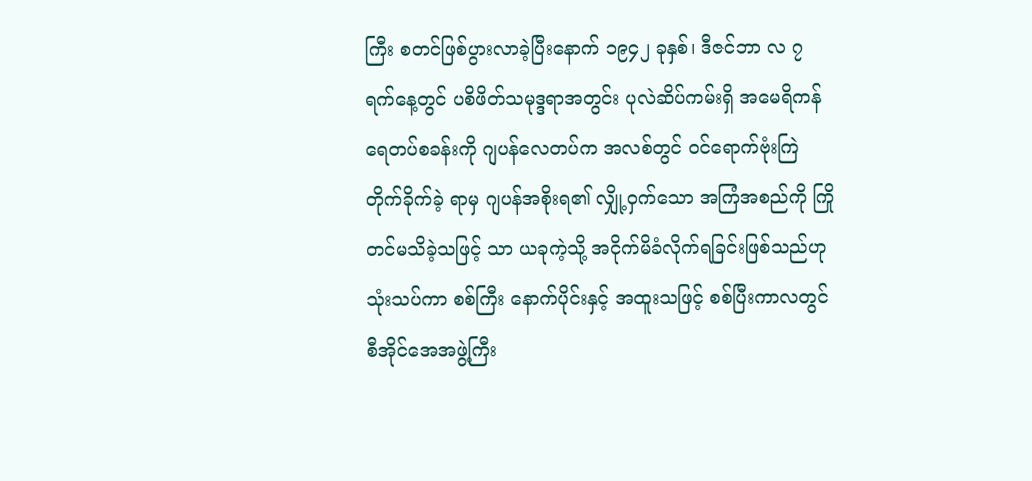ကြီး စတင်ဖြစ်ပွားလာခဲ့ပြီးနောက် ၁၉၄၂ ခုနှစ်၊ ဒီဇင်ဘာ လ ၇ ရက်နေ့တွင် ပစိဖိတ်သမုဒ္ဒရာအတွင်း ပုလဲဆိပ်ကမ်းရှိ အမေရိကန် ရေတပ်စခန်းကို ဂျပန်လေတပ်က အလစ်တွင် ဝင်ရောက်ဗုံးကြဲ တိုက်ခိုက်ခဲ့ ရာမှ ဂျပန်အစိုးရ၏ လျှို့ဝှက်သော အကြံအစည်ကို ကြိုတင်မသိခဲ့သဖြင့် သာ ယခုကဲ့သို့ အငိုက်မိခံလိုက်ရခြင်းဖြစ်သည်ဟု သုံးသပ်ကာ စစ်ကြီး နောက်ပိုင်းနှင့် အထူးသဖြင့် စစ်ပြီးကာလတွင် စီအိုင်အေအဖွဲ့ကြီး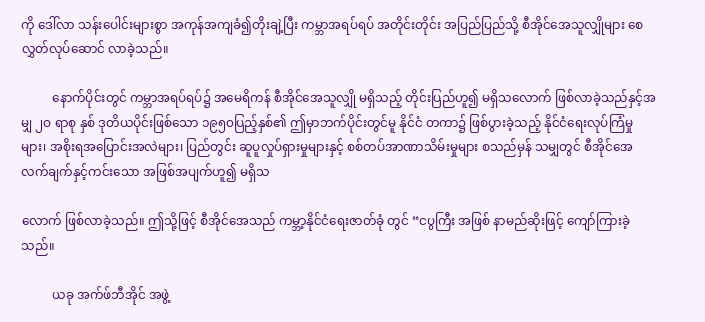ကို ဒေါ်လာ သန်းပေါင်းများစွာ အကုန်အကျခံ၍တိုးချဲ့ပြီး ကမ္ဘာအရပ်ရပ် အတိုင်းတိုင်း အပြည်ပြည်သို့ စီအိုင်အေသူလျှိုများ စေလွှတ်လုပ်ဆောင် လာခဲ့သည်။

          နောက်ပိုင်းတွင် ကမ္ဘာအရပ်ရပ်၌ အမေရိကန် စီအိုင်အေသူလျှို မရှိသည့် တိုင်းပြည်ဟူ၍ မရှိသလောက် ဖြစ်လာခဲ့သည်နှင့်အမျှ ၂ဝ ရာစု နှစ် ဒုတိယပိုင်းဖြစ်သော ၁၉၅၀ပြည့်နှစ်၏ ဤမှာဘက်ပိုင်းတွင်မူ နိုင်ငံ တကာ၌ ဖြစ်ပွားခဲ့သည့် နိုင်ငံရေးလုပ်ကြံမှုများ၊ အစိုးရအပြောင်းအလဲများ၊ ပြည်တွင်း ဆူပူလှုပ်ရှားမှုများနှင့် စစ်တပ်အာဏာသိမ်းမှုများ စသည်မှန် သမျှတွင် စီအိုင်အေလက်ချက်နှင့်ကင်းသော အဖြစ်အပျက်ဟူ၍ မရှိသ

လောက် ဖြစ်လာခဲ့သည်။ ဤသို့ဖြင့် စီအိုင်အေသည် ကမ္ဘာ့နိုင်ငံရေးဇာတ်ခုံ တွင် “ငပွကြီး အဖြစ် နာမည်ဆိုးဖြင့် ကျော်ကြားခဲ့သည်။

          ယခု အက်ဖ်ဘီအိုင် အဖွဲ့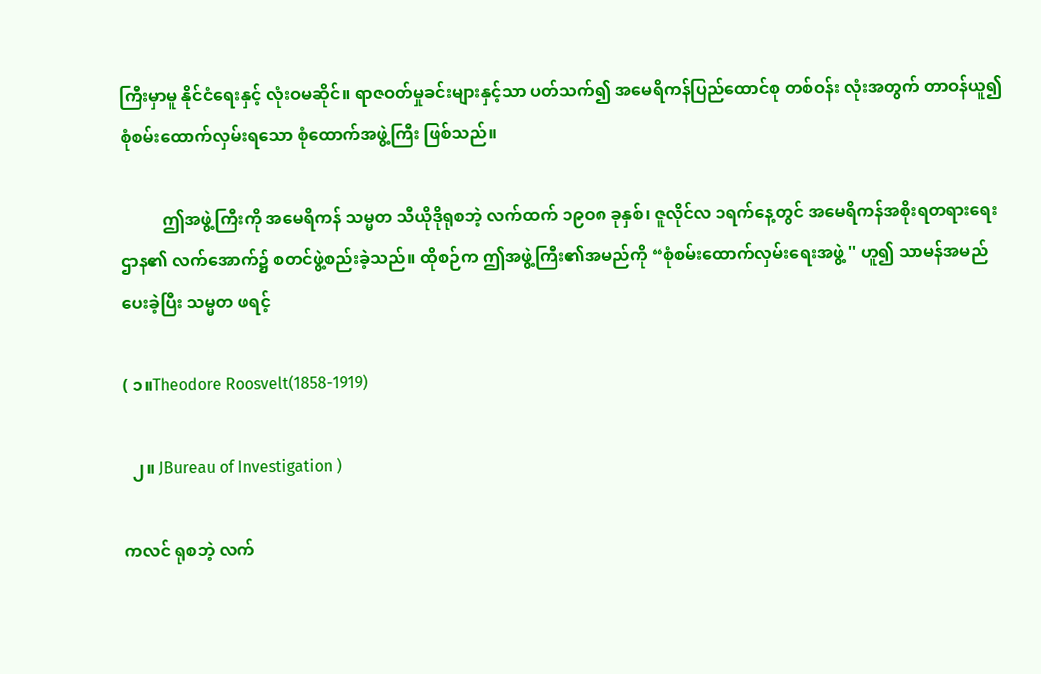ကြီးမှာမူ နိုင်ငံရေးနှင့် လုံးဝမဆိုင်။ ရာဇဝတ်မှုခင်းများနှင့်သာ ပတ်သက်၍ အမေရိကန်ပြည်ထောင်စု တစ်ဝန်း လုံးအတွက် တာဝန်ယူ၍ စုံစမ်းထောက်လှမ်းရသော စုံထောက်အဖွဲ့ကြီး ဖြစ်သည်။

          ဤအဖွဲ့ကြီးကို အမေရိကန် သမ္မတ သီယိုဒိုရုစဘဲ့ လက်ထက် ၁၉ဝ၈ ခုနှစ်၊ ဇူလိုင်လ ၁ရက်နေ့တွင် အမေရိကန်အစိုးရတရားရေးဌာန၏ လက်အောက်၌ စတင်ဖွဲ့စည်းခဲ့သည်။ ထိုစဉ်က ဤအဖွဲ့ကြီး၏အမည်ကို “စုံစမ်းထောက်လှမ်းရေးအဖွဲ့ '' ဟူ၍ သာမန်အမည်ပေးခဲ့ပြီး သမ္မတ ဖရင့်

( ၁။Theodore Roosvelt(1858-1919)

  ၂။ JBureau of Investigation )

ကလင် ရုစဘဲ့ လက်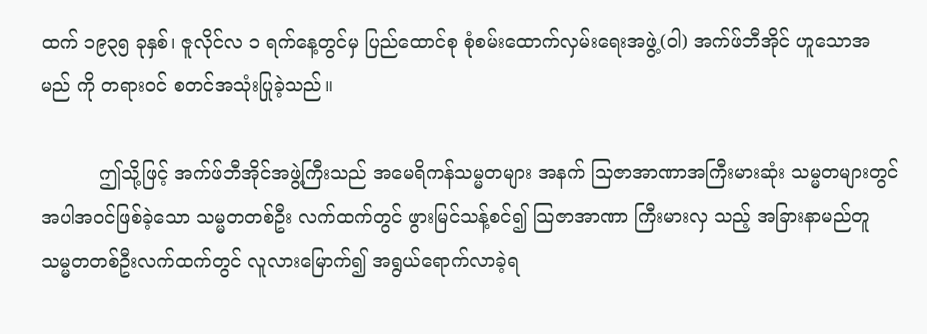ထက် ၁၉၃၅ ခုနှစ်၊ ဇူလိုင်လ ၁ ရက်နေ့တွင်မှ ပြည်ထောင်စု စုံစမ်းထောက်လှမ်းရေးအဖွဲ့(ဝါ) အက်ဖ်ဘီအိုင် ဟူသောအမည် ကို တရားဝင် စတင်အသုံးပြုခဲ့သည်။

          ဤသို့ဖြင့် အက်ဖ်ဘီအိုင်အဖွဲ့ကြီးသည် အမေရိကန်သမ္မတများ အနက် သြဇာအာဏာအကြီးမားဆုံး သမ္မတများတွင် အပါအဝင်ဖြစ်ခဲ့သော သမ္မတတစ်ဦး လက်ထက်တွင် ဖွားမြင်သန့်စင်၍ သြဇာအာဏာ ကြီးမားလှ သည့် အခြားနာမည်တူ သမ္မတတစ်ဦးလက်ထက်တွင် လူလားမြောက်၍ အရွယ်ရောက်လာခဲ့ရ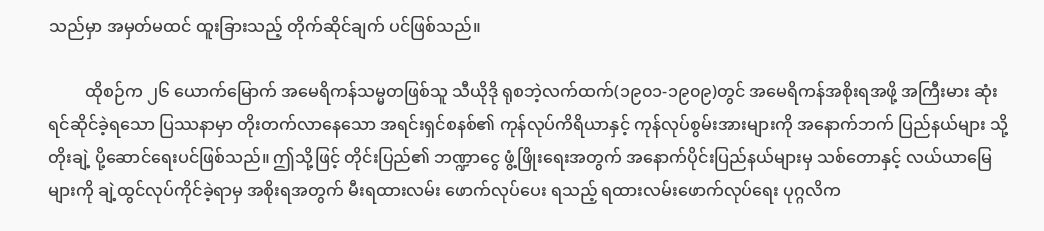သည်မှာ အမှတ်မထင် ထူးခြားသည့် တိုက်ဆိုင်ချက် ပင်ဖြစ်သည်။

         ထိုစဉ်က ၂၆ ယောက်မြောက် အမေရိကန်သမ္မတဖြစ်သူ သီယိုဒို ရုစဘဲ့လက်ထက်(၁၉၀၁-၁၉၀၉)တွင် အမေရိကန်အစိုးရအဖို့ အကြီးမား ဆုံး ရင်ဆိုင်ခဲ့ရသော ပြဿနာမှာ တိုးတက်လာနေသော အရင်းရှင်စနစ်၏ ကုန်လုပ်ကိရိယာနှင့် ကုန်လုပ်စွမ်းအားများကို အနောက်ဘက် ပြည်နယ်များ သို့ တိုးချဲ့ ပို့ဆောင်ရေးပင်ဖြစ်သည်။ ဤသို့ဖြင့် တိုင်းပြည်၏ ဘဏ္ဍာငွေ ဖွံ့ဖြိုးရေးအတွက် အနောက်ပိုင်းပြည်နယ်များမှ သစ်တောနှင့် လယ်ယာမြေ များကို ချဲ့ထွင်လုပ်ကိုင်ခဲ့ရာမှ အစိုးရအတွက် မီးရထားလမ်း ဖောက်လုပ်ပေး ရသည့် ရထားလမ်းဖောက်လုပ်ရေး ပုဂ္ဂလိက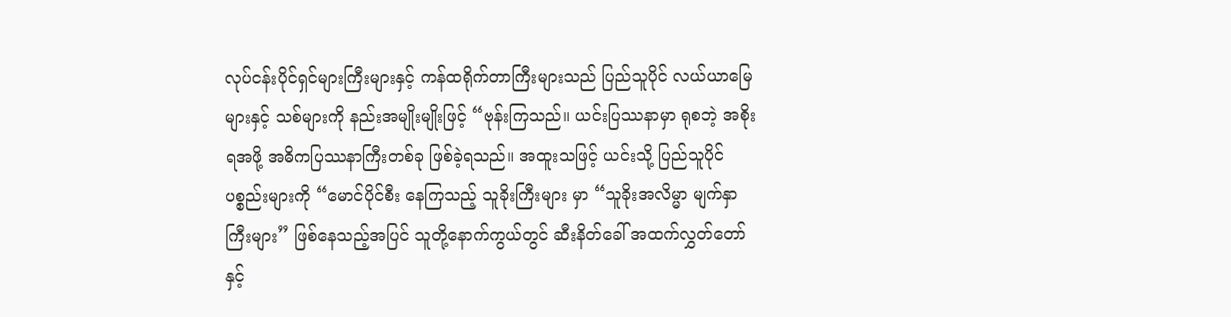လုပ်ငန်းပိုင်ရှင်များကြီးများနှင့် ကန်ထရိုက်တာကြီးများသည် ပြည်သူပိုင် လယ်ယာမြေများနှင့် သစ်များကို နည်းအမျိုးမျိုးဖြင့် “ဗုန်းကြသည်။ ယင်းပြဿနာမှာ ရုစဘဲ့ အစိုးရအဖို့ အဓိကပြဿနာကြီးတစ်ခု ဖြစ်ခဲ့ရသည်။ အထူးသဖြင့် ယင်းသို့ ပြည်သူပိုင် ပစ္စည်းများကို “မောင်ပိုင်စီး နေကြသည့် သူခိုးကြီးများ မှာ “သူခိုးအလိမ္မာ မျက်နှာကြီးများ” ဖြစ်နေသည့်အပြင် သူတို့နောက်ကွယ်တွင် ဆီးနိတ်ခေါ် အထက်လွှတ်တော်နှင့်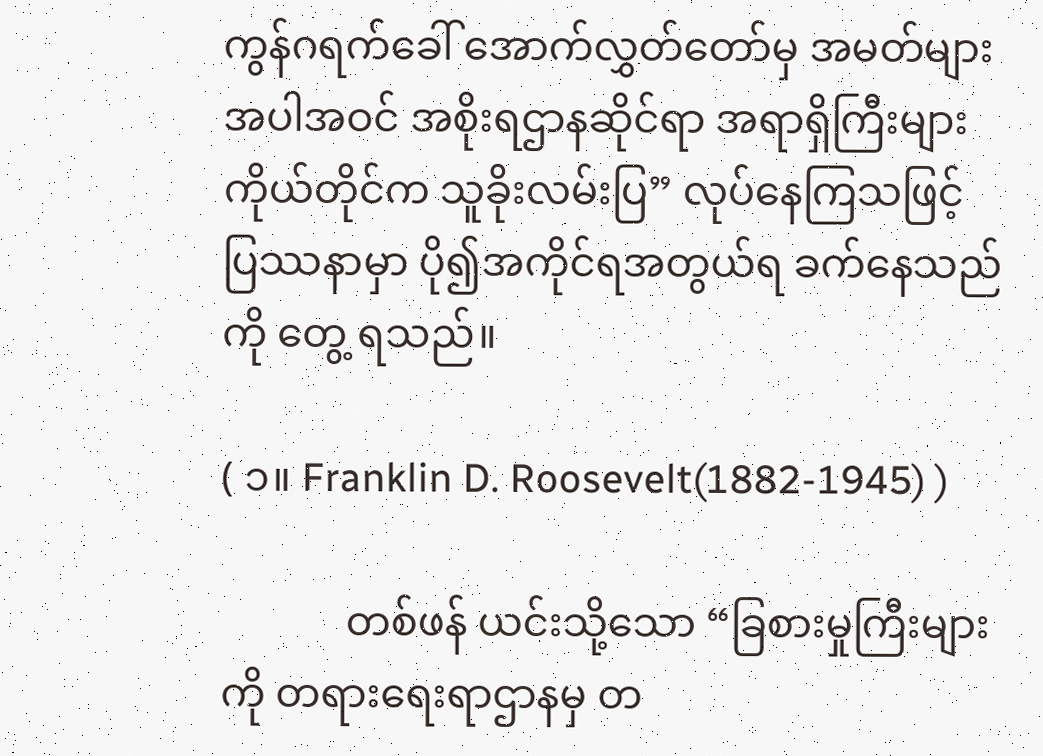ကွန်ဂရက်ခေါ် အောက်လွှတ်တော်မှ အမတ်များ အပါအဝင် အစိုးရဌာနဆိုင်ရာ အရာရှိကြီးများကိုယ်တိုင်က သူခိုးလမ်းပြ” လုပ်နေကြသဖြင့် ပြဿနာမှာ ပို၍အကိုင်ရအတွယ်ရ ခက်နေသည်ကို တွေ့ ရသည်။

( ၁။ Franklin D. Roosevelt(1882-1945) )

            တစ်ဖန် ယင်းသို့သော “ခြစားမှုကြီးများကို တရားရေးရာဌာနမှ တ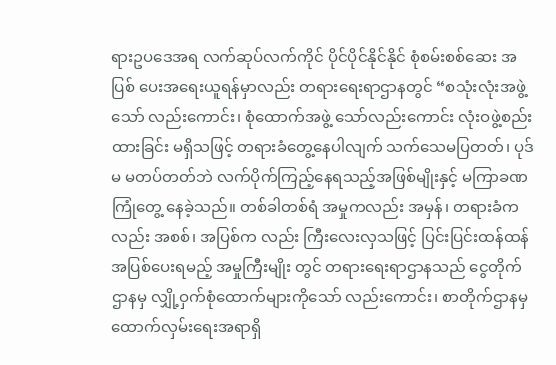ရားဥပဒေအရ လက်ဆုပ်လက်ကိုင် ပိုင်ပိုင်နိုင်နိုင် စုံစမ်းစစ်ဆေး အပြစ် ပေးအရေးယူရန်မှာလည်း တရားရေးရာဌာနတွင် “စသုံးလုံးအဖွဲ့သော် လည်းကောင်း၊ စုံထောက်အဖွဲ့ သော်လည်းကောင်း လုံးဝဖွဲ့စည်းထားခြင်း မရှိသဖြင့် တရားခံတွေ့နေပါလျက် သက်သေမပြတတ်၊ ပုဒ်မ မတပ်တတ်ဘဲ လက်ပိုက်ကြည့်နေရသည့်အဖြစ်မျိုးနှင့် မကြာခဏကြုံတွေ့ နေခဲ့သည်။ တစ်ခါတစ်ရံ အမှုကလည်း အမှန်၊ တရားခံကလည်း အစစ်၊ အပြစ်က လည်း ကြီးလေးလှသဖြင့် ပြင်းပြင်းထန်ထန်အပြစ်ပေးရမည့် အမှုကြီးမျိုး တွင် တရားရေးရာဌာနသည် ငွေတိုက်ဌာနမှ လျှို့ဝှက်စုံထောက်များကိုသော် လည်းကောင်း၊ စာတိုက်ဌာနမှ ထောက်လှမ်းရေးအရာရှိ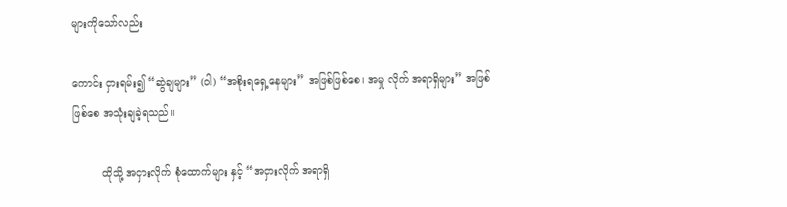များကိုသော်လည်း

ကောင်း ငှားရမ်း၍ “ဆွဲချများ” (ဝါ) “အစိုးရရှေ့နေများ” အဖြစ်ဖြစ်စေ၊ အမှု လိုက် အရာရှိများ” အဖြစ်ဖြစ်စေ အသုံးချခဲ့ရသည်။

         ထိုသို့ အငှားလိုက် စုံထောက်များ နှင့် “အငှားလိုက် အရာရှိ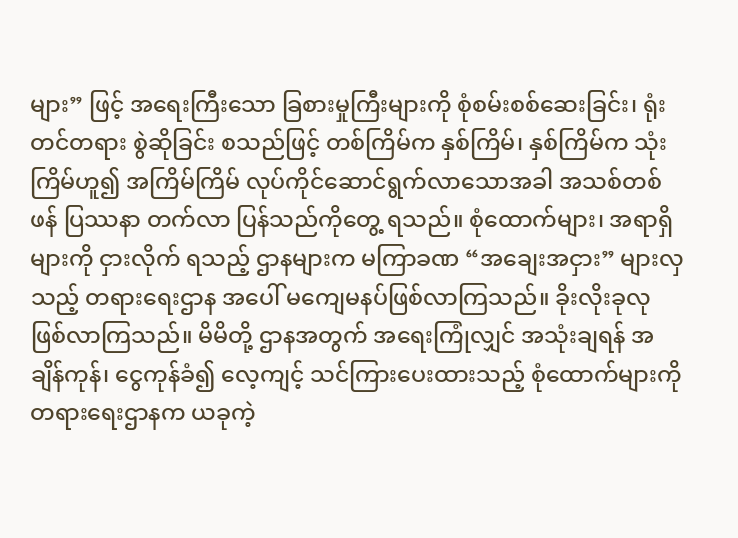များ” ဖြင့် အရေးကြီးသော ခြစားမှုကြီးများကို စုံစမ်းစစ်ဆေးခြင်း၊ ရုံးတင်တရား စွဲဆိုခြင်း စသည်ဖြင့် တစ်ကြိမ်က နှစ်ကြိမ်၊ နှစ်ကြိမ်က သုံးကြိမ်ဟူ၍ အကြိမ်ကြိမ် လုပ်ကိုင်ဆောင်ရွက်လာသောအခါ အသစ်တစ်ဖန် ပြဿနာ တက်လာ ပြန်သည်ကိုတွေ့ ရသည်။ စုံထောက်များ၊ အရာရှိများကို ငှားလိုက် ရသည့် ဌာနများက မကြာခဏ “အချေးအငှား” များလှသည့် တရားရေးဌာန အပေါ် မကျေမနပ်ဖြစ်လာကြသည်။ ခိုးလိုးခုလု ဖြစ်လာကြသည်။ မိမိတို့ ဌာနအတွက် အရေးကြုံလျှင် အသုံးချရန် အချိန်ကုန်၊ ငွေကုန်ခံ၍ လေ့ကျင့် သင်ကြားပေးထားသည့် စုံထောက်များကို တရားရေးဌာနက ယခုကဲ့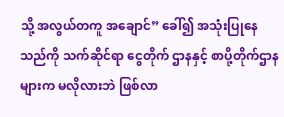သို့ အလွယ်တကူ အချောင်” ခေါ်၍ အသုံးပြုနေသည်ကို သက်ဆိုင်ရာ ငွေတိုက် ဌာနနှင့် စာပို့တိုက်ဌာနများက မလိုလားဘဲ ဖြစ်လာ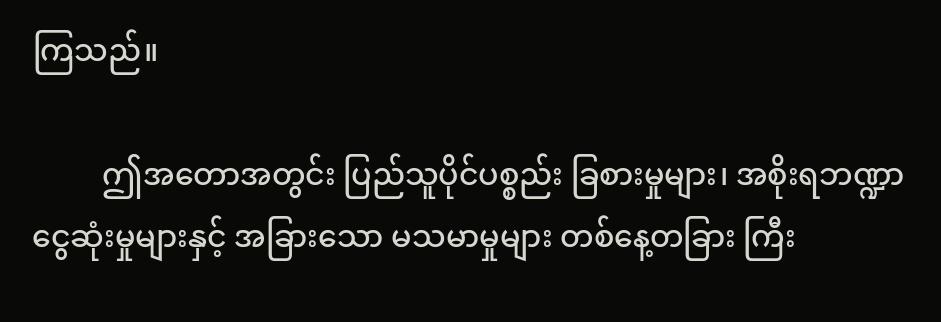ကြသည်။

         ဤအတောအတွင်း ပြည်သူပိုင်ပစ္စည်း ခြစားမှုများ၊ အစိုးရဘဏ္ဍာ ငွေဆုံးမှုများနှင့် အခြားသော မသမာမှုများ တစ်နေ့တခြား ကြီး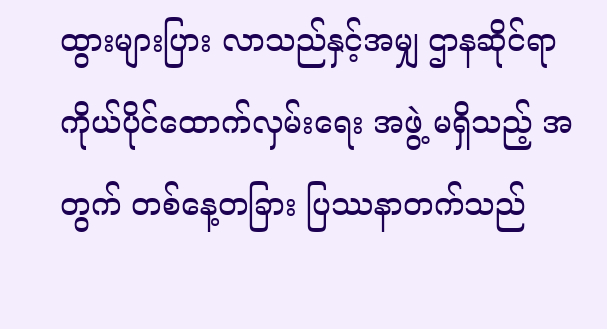ထွားများပြား လာသည်နှင့်အမျှ ဌာနဆိုင်ရာ ကိုယ်ပိုင်ထောက်လှမ်းရေး အဖွဲ့ မရှိသည့် အတွက် တစ်နေ့တခြား ပြဿနာတက်သည်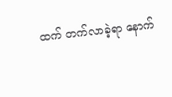ထက် တက်လာခဲ့ရာ နောက်